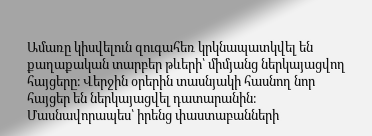Ամառը կիսվելուն զուգահեռ կրկնապատկվել են քաղաքական տարբեր թևերի՝ միմյանց ներկայացվող հայցերը։ Վերջին օրերին տասնյակի հասնող նոր հայցեր են ներկայացվել դատարանին։ Մասնավորապես՝ իրենց փաստաբանների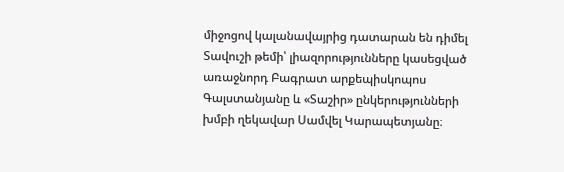միջոցով կալանավայրից դատարան են դիմել Տավուշի թեմի՝ լիազորությունները կասեցված առաջնորդ Բագրատ արքեպիսկոպոս Գալստանյանը և «Տաշիր» ընկերությունների խմբի ղեկավար Սամվել Կարապետյանը։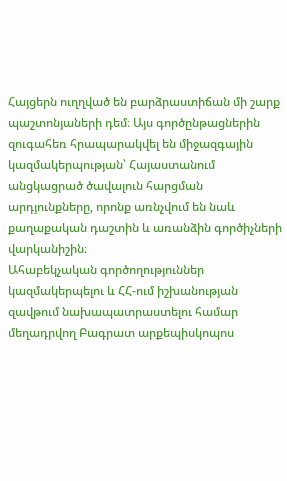Հայցերն ուղղված են բարձրաստիճան մի շարք պաշտոնյաների դեմ։ Այս գործընթացներին զուգահեռ հրապարակվել են միջազգային կազմակերպության՝ Հայաստանում անցկացրած ծավալուն հարցման արդյունքները, որոնք առնչվում են նաև քաղաքական դաշտին և առանձին գործիչների վարկանիշին։
Ահաբեկչական գործողություններ կազմակերպելու և ՀՀ-ում իշխանության զավթում նախապատրաստելու համար մեղադրվող Բագրատ արքեպիսկոպոս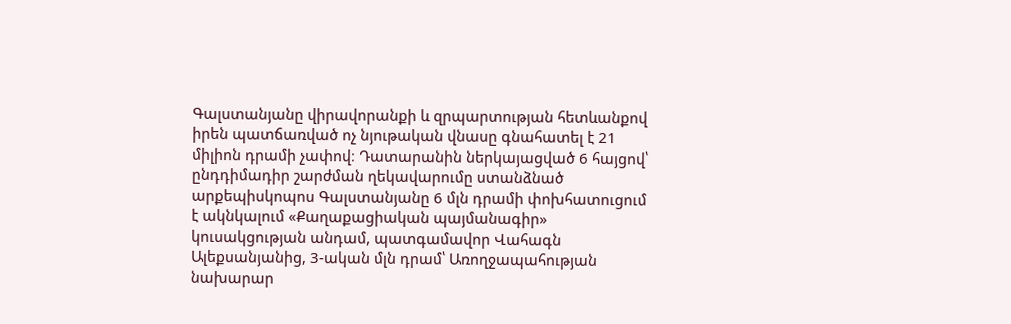Գալստանյանը վիրավորանքի և զրպարտության հետևանքով իրեն պատճառված ոչ նյութական վնասը գնահատել է 21 միլիոն դրամի չափով։ Դատարանին ներկայացված 6 հայցով՝ ընդդիմադիր շարժման ղեկավարումը ստանձնած արքեպիսկոպոս Գալստանյանը 6 մլն դրամի փոխհատուցում է ակնկալում «Քաղաքացիական պայմանագիր» կուսակցության անդամ, պատգամավոր Վահագն Ալեքսանյանից, 3-ական մլն դրամ՝ Առողջապահության նախարար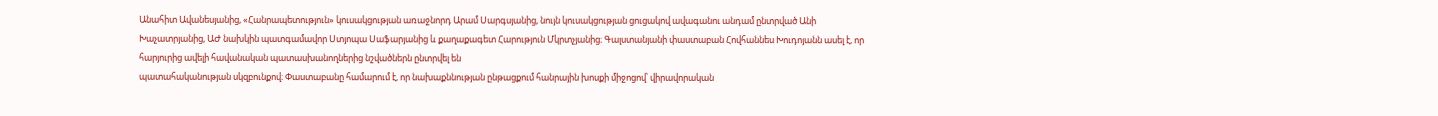Անահիտ Ավանեսյանից, «Հանրապետություն» կուսակցության առաջնորդ Արամ Սարգսյանից, նույն կուսակցության ցուցակով ավագանու անդամ ընտրված Անի Խաչատրյանից, ԱԺ նախկին պատգամավոր Ստյոպա Սաֆարյանից և քաղաքագետ Հարություն Մկրտչյանից։ Գալստանյանի փաստաբան Հովհաննես Խուդոյանն ասել է, որ հարյուրից ավելի հավանական պատասխանողներից նշվածներն ընտրվել են
պատահականության սկզբունքով։ Փաստաբանը համարում է, որ նախաքննության ընթացքում հանրային խոսքի միջոցով՝ վիրավորական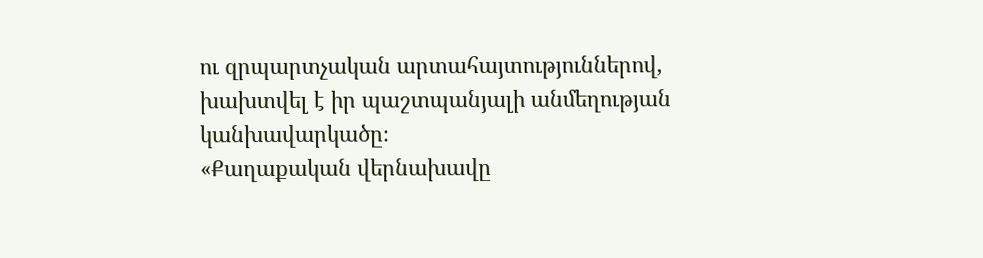ու զրպարտչական արտահայտություններով, խախտվել է իր պաշտպանյալի անմեղության կանխավարկածը։
«Քաղաքական վերնախավը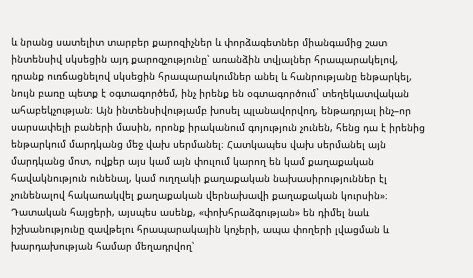և նրանց սատելիտ տարբեր քարոզիչներ և փորձագետներ միանգամից շատ ինտենսիվ սկսեցին այդ քարոզչությունը՝ առանձին տվյալներ հրապարակելով, դրանք ուռճացնելով սկսեցին հրապարակումներ անել և հանրությանը ենթարկել, նույն բառը պետք է օգտագործեմ, ինչ իրենք են օգտագործում` տեղեկատվական ահաբեկչության։ Այն ինտենսիվությամբ խոսել պլանավորվող, ենթադրյալ ինչ–որ սարսափելի բաների մասին, որոնք իրականում գոյություն չունեն, հենց դա է իրենից ենթարկում մարդկանց մեջ վախ սերմանել։ Հատկապես վախ սերմանել այն մարդկանց մոտ, ովքեր այս կամ այն փուլում կարող են կամ քաղաքական հավակնություն ունենալ, կամ ուղղակի քաղաքական նախասիրություններ էլ չունենալով հակառակվել քաղաքական վերնախավի քաղաքական կուրսին»։
Դատական հայցերի, այսպես ասենք, «փոխհրաձգության» են դիմել նաև իշխանությունը զավթելու հրապարակային կոչերի, ապա փողերի լվացման և խարդախության համար մեղադրվող՝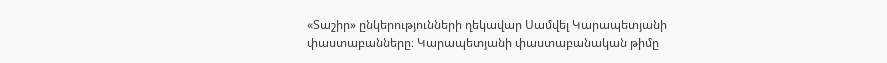«Տաշիր» ընկերությունների ղեկավար Սամվել Կարապետյանի փաստաբանները։ Կարապետյանի փաստաբանական թիմը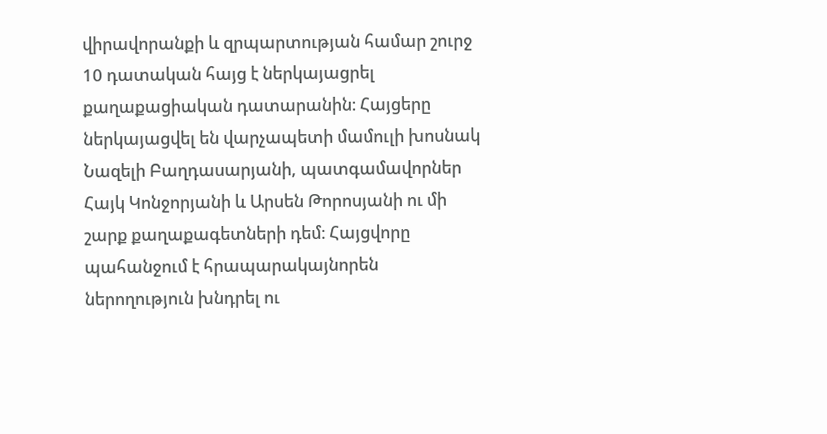վիրավորանքի և զրպարտության համար շուրջ 10 դատական հայց է ներկայացրել քաղաքացիական դատարանին։ Հայցերը ներկայացվել են վարչապետի մամուլի խոսնակ Նազելի Բաղդասարյանի, պատգամավորներ Հայկ Կոնջորյանի և Արսեն Թորոսյանի ու մի շարք քաղաքագետների դեմ։ Հայցվորը պահանջում է հրապարակայնորեն ներողություն խնդրել ու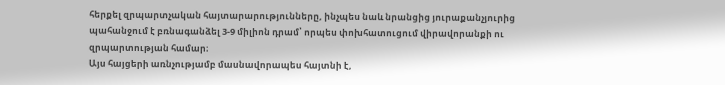հերքել զրպարտչական հայտարարությունները, ինչպես նաև նրանցից յուրաքանչյուրից պահանջում է բռնագանձել 3-9 միլիոն դրամ՝ որպես փոխհատուցում վիրավորանքի ու զրպարտության համար։
Այս հայցերի առնչությամբ մասնավորապես հայտնի է,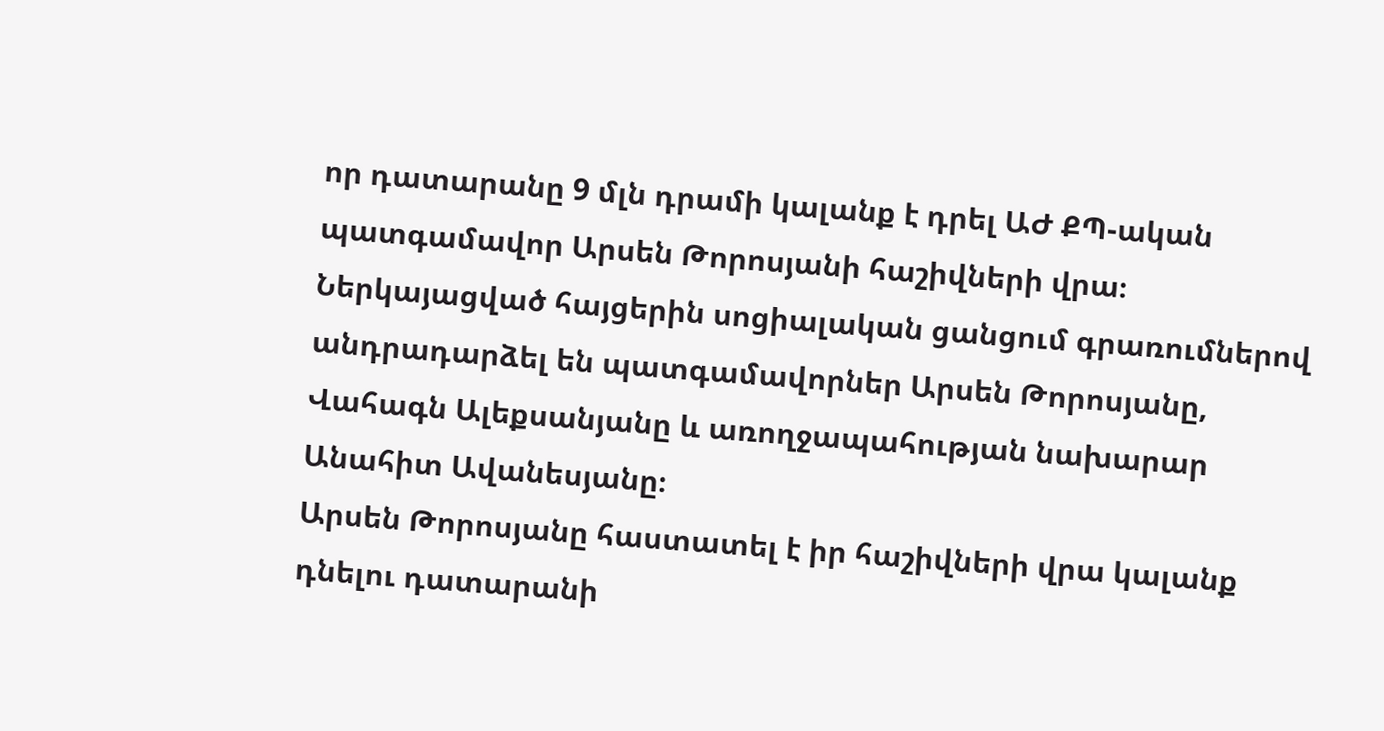որ դատարանը 9 մլն դրամի կալանք է դրել ԱԺ ՔՊ-ական պատգամավոր Արսեն Թորոսյանի հաշիվների վրա։ Ներկայացված հայցերին սոցիալական ցանցում գրառումներով անդրադարձել են պատգամավորներ Արսեն Թորոսյանը, Վահագն Ալեքսանյանը և առողջապահության նախարար Անահիտ Ավանեսյանը։
Արսեն Թորոսյանը հաստատել է իր հաշիվների վրա կալանք դնելու դատարանի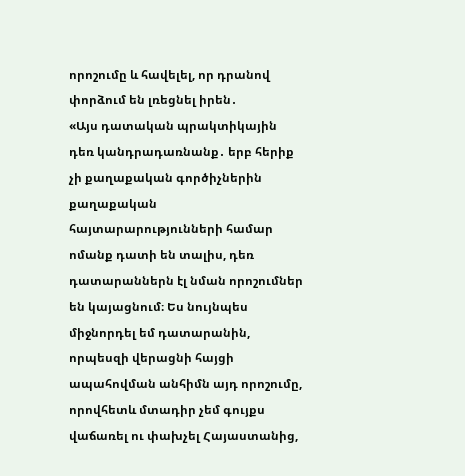որոշումը և հավելել, որ դրանով փորձում են լռեցնել իրեն․
«Այս դատական պրակտիկային դեռ կանդրադառնանք․ երբ հերիք չի քաղաքական գործիչներին քաղաքական հայտարարությունների համար ոմանք դատի են տալիս, դեռ դատարաններն էլ նման որոշումներ են կայացնում։ Ես նույնպես միջնորդել եմ դատարանին, որպեսզի վերացնի հայցի ապահովման անհիմն այդ որոշումը, որովհետև մտադիր չեմ գույքս վաճառել ու փախչել Հայաստանից,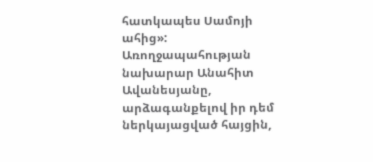հատկապես Սամոյի ահից»:
Առողջապահության նախարար Անահիտ Ավանեսյանը, արձագանքելով իր դեմ ներկայացված հայցին,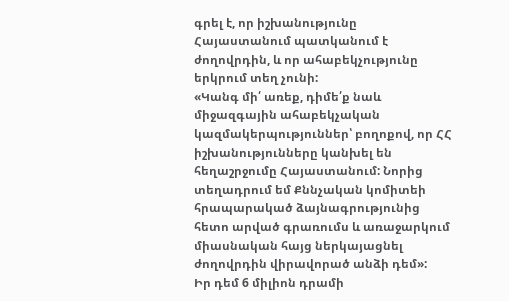գրել է, որ իշխանությունը Հայաստանում պատկանում է ժողովրդին, և որ ահաբեկչությունը երկրում տեղ չունի:
«Կանգ մի՛ առեք, դիմե՛ք նաև միջազգային ահաբեկչական կազմակերպություններ՝ բողոքով, որ ՀՀ իշխանությունները կանխել են հեղաշրջումը Հայաստանում: Նորից տեղադրում եմ Քննչական կոմիտեի հրապարակած ձայնագրությունից հետո արված գրառումս և առաջարկում միասնական հայց ներկայացնել ժողովրդին վիրավորած անձի դեմ»:
Իր դեմ 6 միլիոն դրամի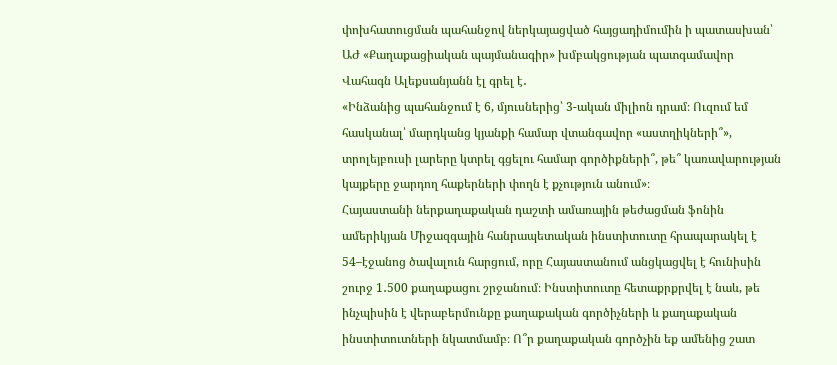փոխհատուցման պահանջով ներկայացված հայցադիմումին ի պատասխան՝ ԱԺ «Քաղաքացիական պայմանագիր» խմբակցության պատգամավոր Վահագն Ալեքսանյանն էլ գրել է․
«Ինձանից պահանջում է 6, մյուսներից՝ 3-ական միլիոն դրամ։ Ուզում եմ հասկանալ՝ մարդկանց կյանքի համար վտանգավոր «աստղիկների՞», տրոլեյբուսի լարերը կտրել գցելու համար գործիքների՞, թե՞ կառավարության կայքերը ջարդող հաքերների փողն է քչություն անում»։
Հայաստանի ներքաղաքական դաշտի ամառային թեժացման ֆոնին ամերիկյան Միջազգային հանրապետական ինստիտուտը հրապարակել է 54–էջանոց ծավալուն հարցում, որը Հայաստանում անցկացվել է հունիսին շուրջ 1․500 քաղաքացու շրջանում։ Ինստիտուտը հետաքրքրվել է նաև, թե ինչպիսին է վերաբերմունքը քաղաքական գործիչների և քաղաքական ինստիտուտների նկատմամբ։ Ո՞ր քաղաքական գործչին եք ամենից շատ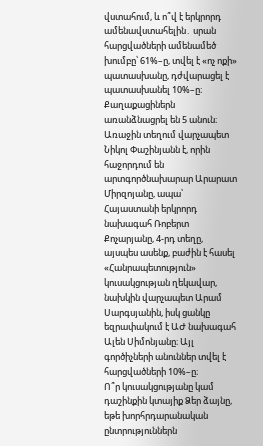վստահում, և ո՞վ է երկրորդ ամենավստահելին․ սրան հարցվածների ամենամեծ խումբը՝ 61%–ը, տվել է «ոչ ոքի» պատասխանը, դժվարացել է պատասխանել 10%–ը։ Քաղաքացիներն առանձնացրել են 5 անուն։ Առաջին տեղում վարչապետ Նիկոլ Փաշինյանն է, որին հաջորդում են արտգործնախարար Արարատ Միրզոյանը, ապա՝ Հայաստանի երկրորդ նախագահ Ռոբերտ Քոչարյանը, 4-րդ տեղը, այսպես ասենք, բաժին է հասել «Հանրապետություն» կուսակցության ղեկավար, նախկին վարչապետ Արամ Սարգսյանին, իսկ ցանկը եզրափակում է ԱԺ նախագահ Ալեն Սիմոնյանը։ Այլ գործիչների անուններ տվել է հարցվածների 10%–ը։
Ո՞ր կուսակցությանը կամ դաշինքին կտայիք Ձեր ձայնը, եթե խորհրդարանական ընտրություններն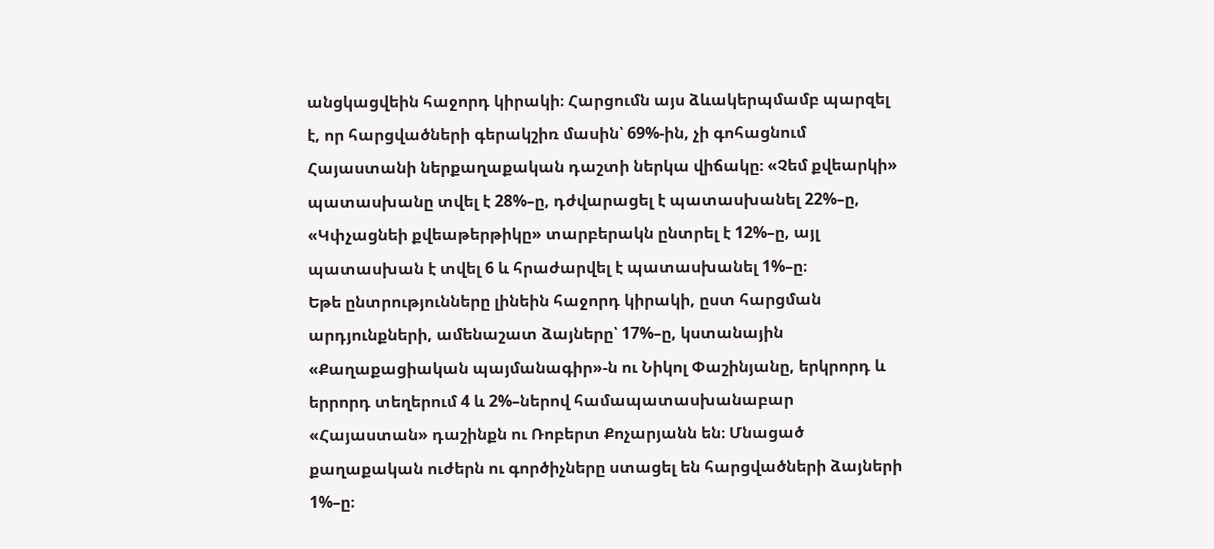անցկացվեին հաջորդ կիրակի։ Հարցումն այս ձևակերպմամբ պարզել է, որ հարցվածների գերակշիռ մասին՝ 69%-ին, չի գոհացնում Հայաստանի ներքաղաքական դաշտի ներկա վիճակը։ «Չեմ քվեարկի» պատասխանը տվել է 28%–ը, դժվարացել է պատասխանել 22%–ը, «Կփչացնեի քվեաթերթիկը» տարբերակն ընտրել է 12%–ը, այլ պատասխան է տվել 6 և հրաժարվել է պատասխանել 1%–ը։
Եթե ընտրությունները լինեին հաջորդ կիրակի, ըստ հարցման արդյունքների, ամենաշատ ձայները՝ 17%–ը, կստանային «Քաղաքացիական պայմանագիր»-ն ու Նիկոլ Փաշինյանը, երկրորդ և երրորդ տեղերում 4 և 2%–ներով համապատասխանաբար «Հայաստան» դաշինքն ու Ռոբերտ Քոչարյանն են։ Մնացած քաղաքական ուժերն ու գործիչները ստացել են հարցվածների ձայների 1%–ը։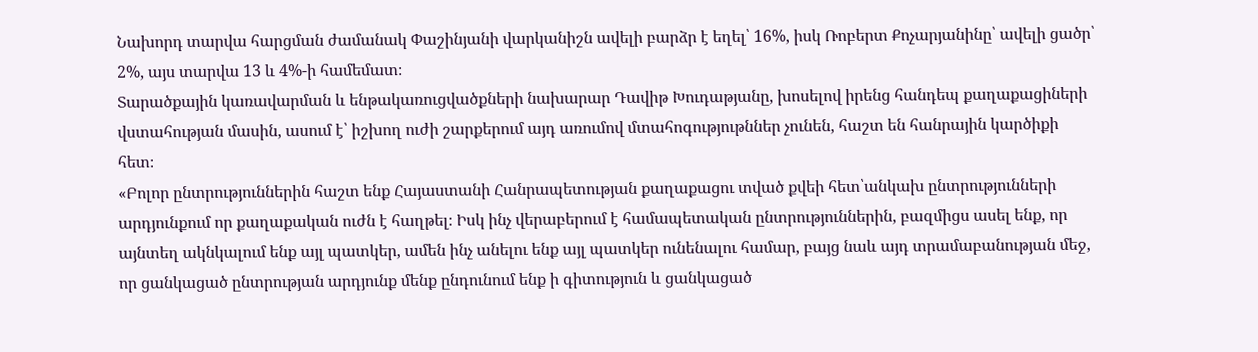Նախորդ տարվա հարցման ժամանակ Փաշինյանի վարկանիշն ավելի բարձր է եղել՝ 16%, իսկ Ռոբերտ Քոչարյանինը՝ ավելի ցածր՝ 2%, այս տարվա 13 և 4%-ի համեմատ։
Տարածքային կառավարման և ենթակառուցվածքների նախարար Դավիթ Խուդաթյանը, խոսելով իրենց հանդեպ քաղաքացիների վստահության մասին, ասում է՝ իշխող ուժի շարքերում այդ առումով մտահոգությութններ չունեն, հաշտ են հանրային կարծիքի հետ։
«Բոլոր ընտրություններին հաշտ ենք Հայաստանի Հանրապետության քաղաքացու տված քվեի հետ՝անկախ ընտրությունների արդյունքում որ քաղաքական ուժն է հաղթել։ Իսկ ինչ վերաբերում է համապետական ընտրություններին, բազմիցս ասել ենք, որ այնտեղ ակնկալում ենք այլ պատկեր, ամեն ինչ անելու ենք այլ պատկեր ունենալու համար, բայց նաև այդ տրամաբանության մեջ, որ ցանկացած ընտրության արդյունք մենք ընդունում ենք ի գիտություն և ցանկացած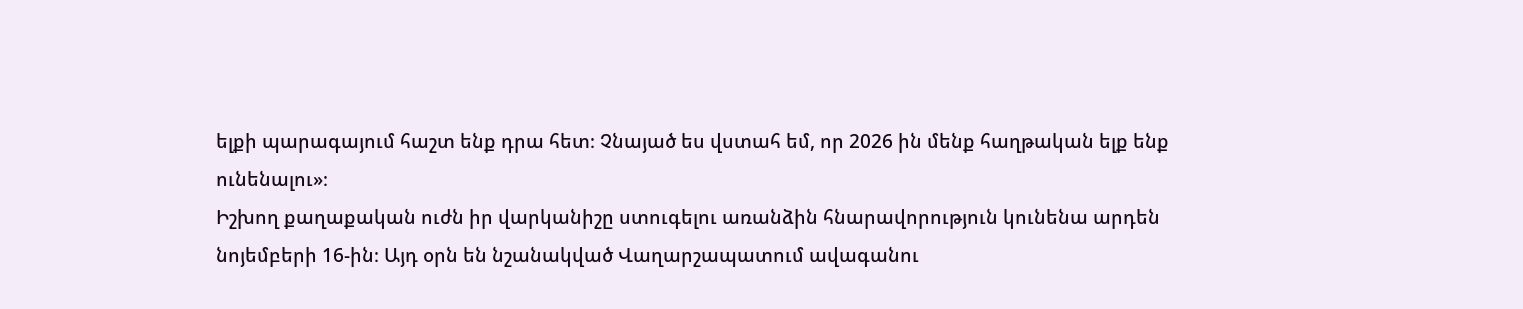ելքի պարագայում հաշտ ենք դրա հետ։ Չնայած ես վստահ եմ, որ 2026 ին մենք հաղթական ելք ենք ունենալու»։
Իշխող քաղաքական ուժն իր վարկանիշը ստուգելու առանձին հնարավորություն կունենա արդեն նոյեմբերի 16-ին։ Այդ օրն են նշանակված Վաղարշապատում ավագանու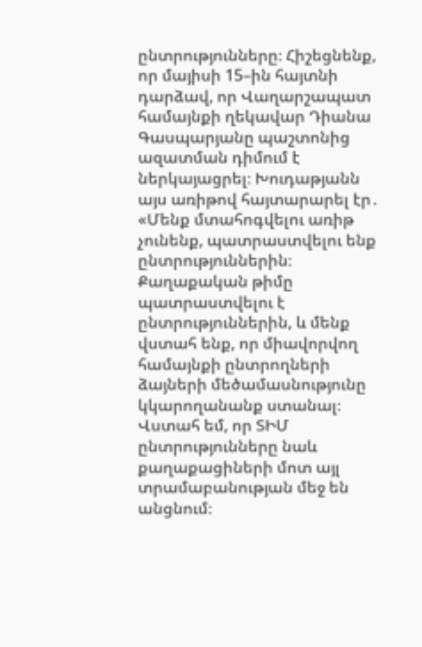ընտրությունները։ Հիշեցնենք, որ մայիսի 15–ին հայտնի դարձավ, որ Վաղարշապատ համայնքի ղեկավար Դիանա Գասպարյանը պաշտոնից ազատման դիմում է ներկայացրել։ Խուդաթյանն այս առիթով հայտարարել էր․
«Մենք մտահոգվելու առիթ չունենք, պատրաստվելու ենք ընտրություններին։ Քաղաքական թիմը պատրաստվելու է ընտրություններին, և մենք վստահ ենք, որ միավորվող համայնքի ընտրողների ձայների մեծամասնությունը կկարողանանք ստանալ։ Վստահ եմ, որ ՏԻՄ ընտրությունները նաև քաղաքացիների մոտ այլ տրամաբանության մեջ են անցնում։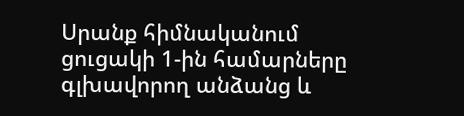Սրանք հիմնականում ցուցակի 1-ին համարները գլխավորող անձանց և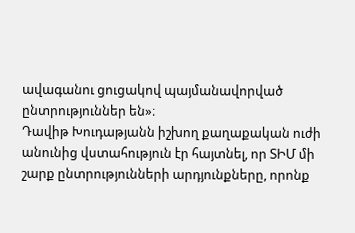ավագանու ցուցակով պայմանավորված ընտրություններ են»։
Դավիթ Խուդաթյանն իշխող քաղաքական ուժի անունից վստահություն էր հայտնել, որ ՏԻՄ մի շարք ընտրությունների արդյունքները, որոնք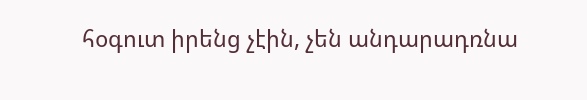հօգուտ իրենց չէին, չեն անդարադռնա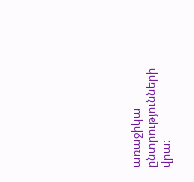առաջիկա ընտրությունների վրա։